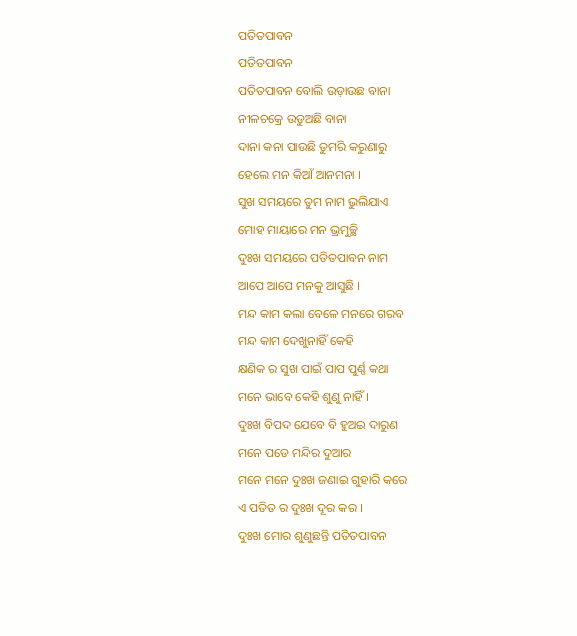ପତିତପାବନ
ପତିତପାବନ
ପତିତପାବନ ବୋଲି ଉଡ଼ାଉଛ ବାନା
ନୀଳଚକ୍ରେ ଉଡୁଅଛି ବାନା
ଦାନା କନା ପାଉଛି ତୁମରି କରୁଣାରୁ
ହେଲେ ମନ କିଆଁ ଆନମନା ।
ସୁଖ ସମୟରେ ତୁମ ନାମ ଭୁଲିଯାଏ
ମୋହ ମାୟାରେ ମନ ଭ୍ରମୁଚ୍ଛି
ଦୁଃଖ ସମୟରେ ପତିତପାବନ ନାମ
ଆପେ ଆପେ ମନକୁ ଆସୁଛି ।
ମନ୍ଦ କାମ କଲା ବେଳେ ମନରେ ଗରବ
ମନ୍ଦ କାମ ଦେଖୁନାହିଁ କେହି
କ୍ଷଣିକ ର ସୁଖ ପାଇଁ ପାପ ପୁର୍ଣ୍ଣ କଥା
ମନେ ଭାବେ କେହି ଶୁଣୁ ନାହିଁ ।
ଦୁଃଖ ବିପଦ ଯେବେ ବି ହୁଅଇ ଦାରୁଣ
ମନେ ପଡେ ମନ୍ଦିର ଦୁଆର
ମନେ ମନେ ଦୁଃଖ ଜଣାଇ ଗୁହାରି କରେ
ଏ ପତିତ ର ଦୁଃଖ ଦୂର କର ।
ଦୁଃଖ ମୋର ଶୁଣୁଛନ୍ତି ପତିତପାବନ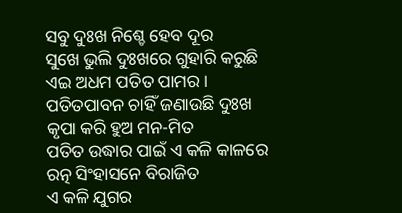ସବୁ ଦୁଃଖ ନିଶ୍ଚେ ହେବ ଦୂର
ସୁଖେ ଭୁଲି ଦୁଃଖରେ ଗୁହାରି କରୁଛି
ଏଇ ଅଧମ ପତିତ ପାମର।
ପତିତପାବନ ଚାହିଁ ଜଣାଉଛି ଦୁଃଖ
କୃପା କରି ହୁଅ ମନ-ମିତ
ପତିତ ଉଦ୍ଧାର ପାଇଁ ଏ କଳି କାଳରେ
ରତ୍ନ ସିଂହାସନେ ବିରାଜିତ
ଏ କଳି ଯୁଗର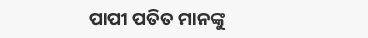ପାପୀ ପତିତ ମାନଙ୍କୁ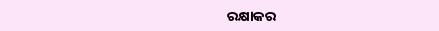ରକ୍ଷାକର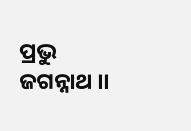ପ୍ରଭୁ ଜଗନ୍ନାଥ ।।